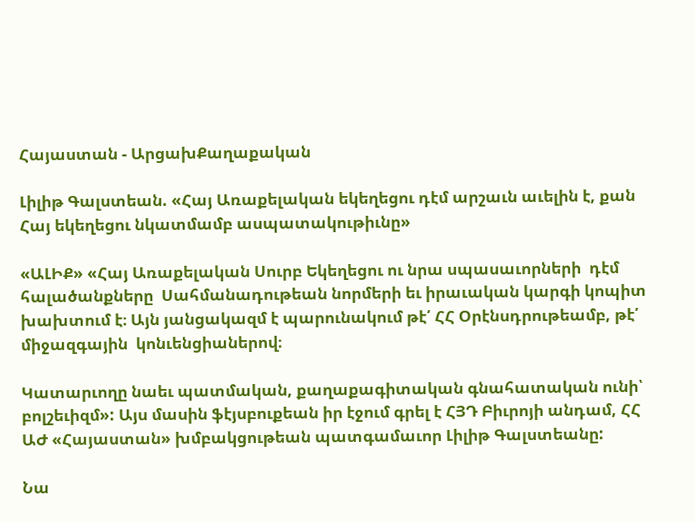Հայաստան - ԱրցախՔաղաքական

Լիլիթ Գալստեան. «Հայ Առաքելական եկեղեցու դէմ արշաւն աւելին է, քան Հայ եկեղեցու նկատմամբ ասպատակութիւնը»

«ԱԼԻՔ» «Հայ Առաքելական Սուրբ Եկեղեցու ու նրա սպասաւորների  դէմ հալածանքները  Սահմանադութեան նորմերի եւ իրաւական կարգի կոպիտ խախտում է։ Այն յանցակազմ է պարունակում թէ՛ ՀՀ Օրէնսդրութեամբ, թէ՛ միջազգային  կոնւենցիաներով։

Կատարւողը նաեւ պատմական, քաղաքագիտական գնահատական ունի՝ բոլշեւիզմ»: Այս մասին ֆէյսբուքեան իր էջում գրել է ՀՅԴ Բիւրոյի անդամ, ՀՀ ԱԺ «Հայաստան» խմբակցութեան պատգամաւոր Լիլիթ Գալստեանը:

Նա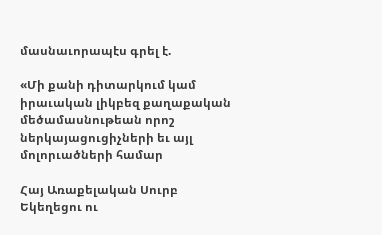մասնաւորապէս գրել է.

«Մի քանի դիտարկում կամ իրաւական լիկբեզ քաղաքական մեծամասնութեան որոշ ներկայացուցիչների եւ այլ մոլորւածների համար

Հայ Առաքելական Սուրբ Եկեղեցու ու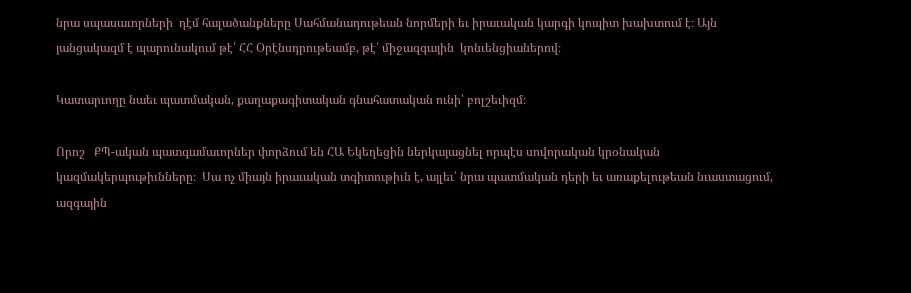նրա սպասաւորների  դէմ հալածանքները Սահմանադութեան նորմերի եւ իրաւական կարգի կոպիտ խախտում է։ Այն յանցակազմ է պարունակում թէ՛ ՀՀ Օրէնսդրութեամբ, թէ՛ միջազգային  կոնւենցիաներով։

Կատարւողը նաեւ պատմական, քաղաքագիտական գնահատական ունի՝ բոլշեւիզմ։

Որոշ   ՔՊ-ական պատգամաւորներ փորձում են ՀԱ Եկեղեցին ներկայացնել որպէս սովորական կրօնական կազմակերպութիւնները։  Սա ոչ միայն իրաւական տգիտութիւն է, այլեւ՝ նրա պատմական դերի եւ առաքելութեան նւաստացում, ազգային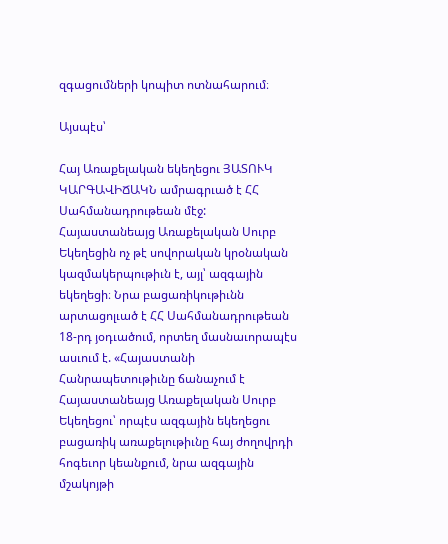զգացումների կոպիտ ոտնահարում։

Այսպէս՝

Հայ Առաքելական եկեղեցու ՅԱՏՈՒԿ ԿԱՐԳԱՎԻՃԱԿՆ ամրագրւած է ՀՀ Սահմանադրութեան մէջ: Հայաստանեայց Առաքելական Սուրբ Եկեղեցին ոչ թէ սովորական կրօնական կազմակերպութիւն է, այլ՝ ազգային եկեղեցի։ Նրա բացառիկութիւնն արտացոլւած է ՀՀ Սահմանադրութեան 18-րդ յօդւածում, որտեղ մասնաւորապէս ասւում է. «Հայաստանի Հանրապետութիւնը ճանաչում է Հայաստանեայց Առաքելական Սուրբ Եկեղեցու՝ որպէս ազգային եկեղեցու բացառիկ առաքելութիւնը հայ ժողովրդի հոգեւոր կեանքում, նրա ազգային մշակոյթի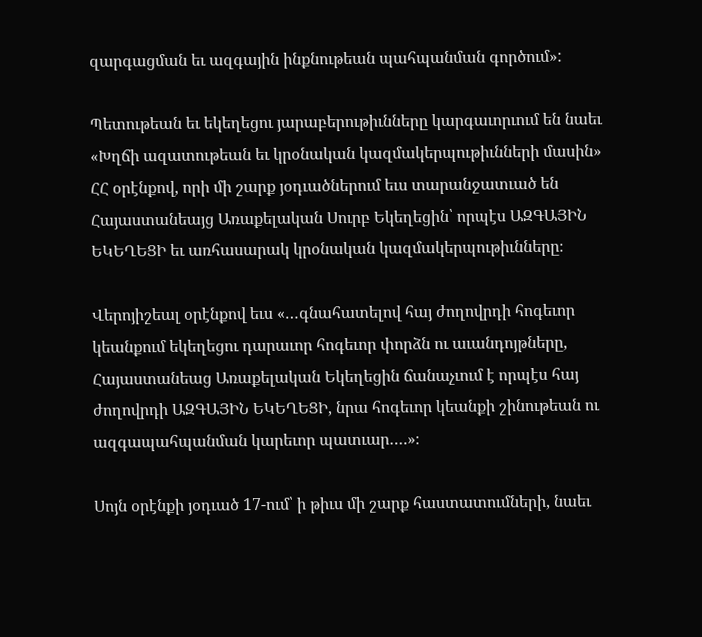զարգացման եւ ազգային ինքնութեան պահպանման գործում»:

Պետութեան եւ եկեղեցու յարաբերութիւնները կարգաւորւում են նաեւ «Խղճի ազատութեան եւ կրօնական կազմակերպութիւնների մասին» ՀՀ օրէնքով, որի մի շարք յօդւածներում եւս տարանջատւած են Հայաստանեայց Առաքելական Սուրբ Եկեղեցին՝ որպէս ԱԶԳԱՅԻՆ ԵԿԵՂԵՑԻ եւ առհասարակ կրօնական կազմակերպութիւնները։

Վերոյիշեալ օրէնքով եւս «…գնահատելով հայ ժողովրդի հոգեւոր կեանքում եկեղեցու դարաւոր հոգեւոր փորձն ու աւանդոյթները, Հայաստանեաց Առաքելական Եկեղեցին ճանաչւում է որպէս հայ ժողովրդի ԱԶԳԱՅԻՆ ԵԿԵՂԵՑԻ, նրա հոգեւոր կեանքի շինութեան ու ազգապահպանման կարեւոր պատւար….»։

Սոյն օրէնքի յօդւած 17-ում՝ ի թիւս մի շարք հաստատումների, նաեւ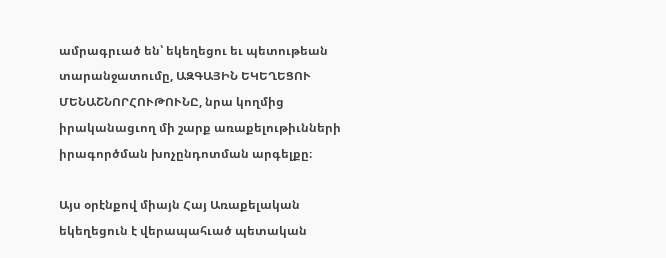ամրագրւած են՝ եկեղեցու եւ պետութեան տարանջատումը, ԱԶԳԱՅԻՆ ԵԿԵՂԵՑՈՒ ՄԵՆԱՇՆՈՐՀՈՒԹՈՒՆԸ, նրա կողմից իրականացւող մի շարք առաքելութիւնների իրագործման խոչընդոտման արգելքը։

Այս օրէնքով միայն Հայ Առաքելական եկեղեցուն է վերապահւած պետական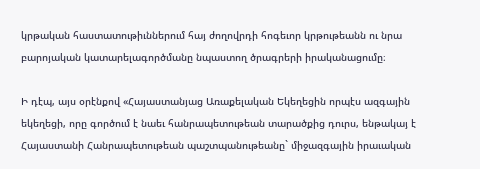կրթական հաստատութիւններում հայ ժողովրդի հոգեւոր կրթութեանն ու նրա բարոյական կատարելագործմանը նպաստող ծրագրերի իրականացումը։

Ի դէպ, այս օրէնքով «Հայաստանյաց Առաքելական Եկեղեցին որպէս ազգային եկեղեցի, որը գործում է նաեւ հանրապետութեան տարածքից դուրս, ենթակայ է Հայաստանի Հանրապետութեան պաշտպանութեանը` միջազգային իրաւական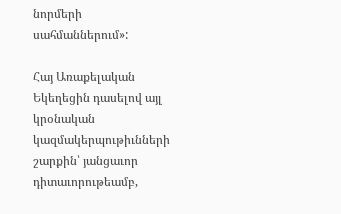նորմերի սահմաններում»:

Հայ Առաքելական Եկեղեցին դասելով այլ կրօնական կազմակերպութիւնների շարքին՝ յանցաւոր  դիտաւորութեամբ,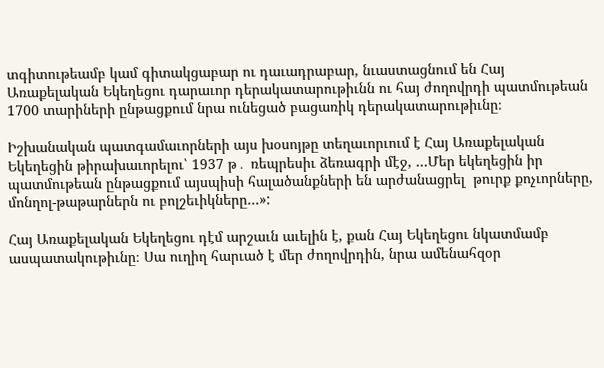տգիտութեամբ կամ գիտակցաբար ու դաւադրաբար, նւաստացնում են Հայ Առաքելական Եկեղեցու դարաւոր դերակատարութիւնն ու հայ ժողովրդի պատմութեան 1700 տարիների ընթացքում նրա ունեցած բացառիկ դերակատարութիւնը։

Իշխանական պատգամաւորների այս խօսոյթը տեղաւորւում է Հայ Առաքելական Եկեղեցին թիրախաւորելու՝ 1937 թ․ ռեպրեսիւ ձեռագրի մէջ, …Մեր եկեղեցին իր պատմութեան ընթացքում այսպիսի հալածանքների են արժանացրել  թուրք քոչւորները, մոնղոլ-թաթարներն ու բոլշեւիկները…»:

Հայ Առաքելական Եկեղեցու դէմ արշաւն աւելին է, քան Հայ Եկեղեցու նկատմամբ ասպատակութիւնը։ Սա ուղիղ հարւած է մեր ժողովրդին, նրա ամենահզօր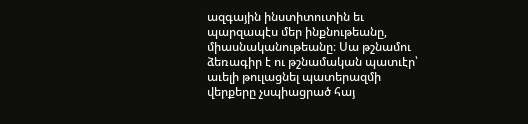ազգային ինստիտուտին եւ պարզապէս մեր ինքնութեանը, միասնականութեանը։ Սա թշնամու ձեռագիր է ու թշնամական պատւէր՝ աւելի թուլացնել պատերազմի վերքերը չսպիացրած հայ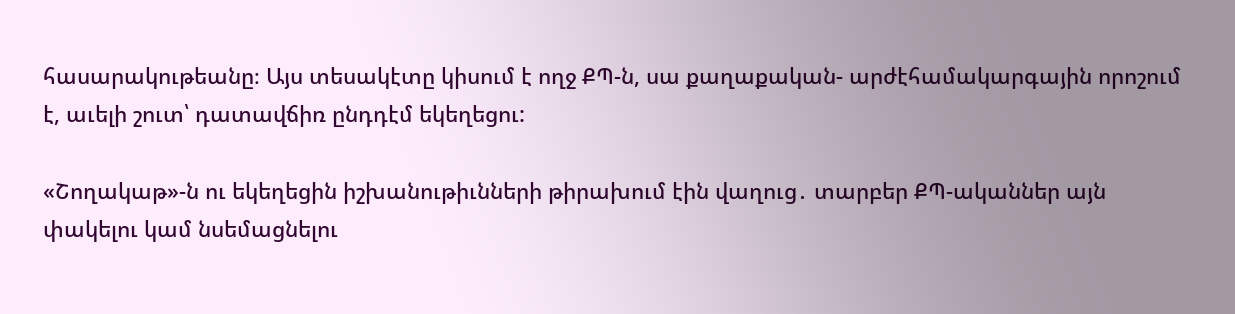հասարակութեանը։ Այս տեսակէտը կիսում է ողջ ՔՊ-ն, սա քաղաքական- արժէհամակարգային որոշում է, աւելի շուտ՝ դատավճիռ ընդդէմ եկեղեցու:

«Շողակաթ»-ն ու եկեղեցին իշխանութիւնների թիրախում էին վաղուց․ տարբեր ՔՊ-ականներ այն փակելու կամ նսեմացնելու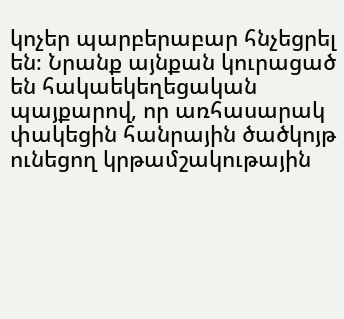կոչեր պարբերաբար հնչեցրել են։ Նրանք այնքան կուրացած են հակաեկեղեցական պայքարով, որ առհասարակ փակեցին հանրային ծածկոյթ ունեցող կրթամշակութային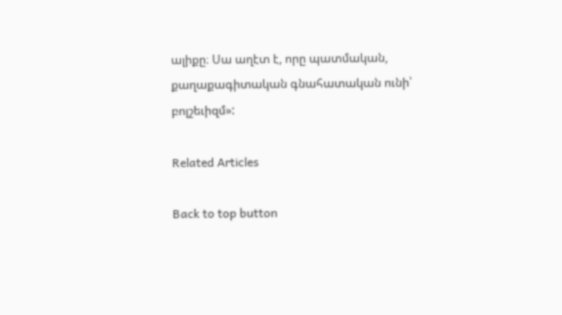ալիքը։ Սա աղէտ է, որը պատմական, քաղաքագիտական գնահատական ունի՝ բոլշեւիզմ»:

Related Articles

Back to top button